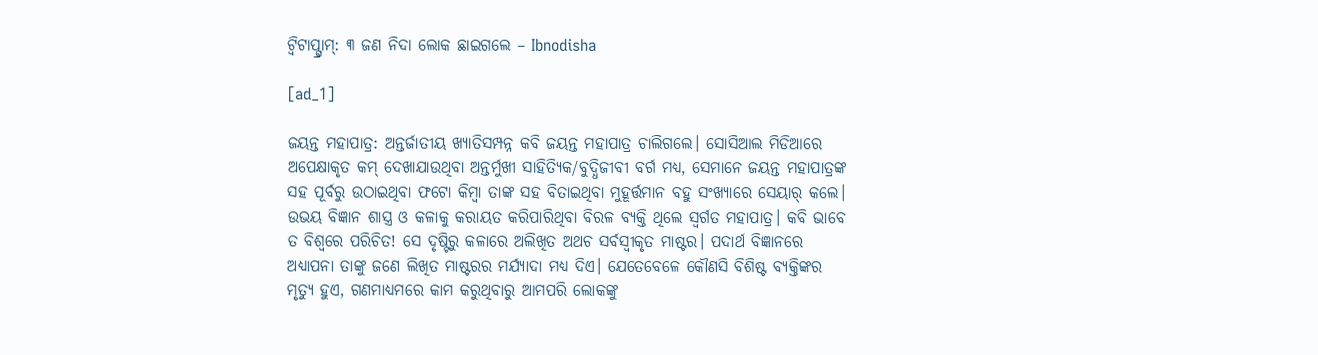ଟ୍ବିଟାପ୍ଗ୍ରାମ୍: ୩ ଜଣ ନିଦା ଲୋକ ଛାଇଗଲେ – Ibnodisha

[ad_1]

ଜୟନ୍ତ ମହାପାତ୍ର: ଅନ୍ତର୍ଜାତୀୟ ଖ୍ୟାତିସମ୍ପନ୍ନ କବି ଜୟନ୍ତ ମହାପାତ୍ର ଚାଲିଗଲେ। ସୋସିଆଲ ମିଡିଆରେ ଅପେକ୍ଷାକୃତ କମ୍ ଦେଖାଯାଉଥିବା ଅନ୍ତର୍ମୁଖୀ ସାହିତ୍ୟିକ/ବୁଦ୍ଧିଜୀବୀ ବର୍ଗ ମଧ୍ୟ, ସେମାନେ ଜୟନ୍ତ ମହାପାତ୍ରଙ୍କ ସହ ପୂର୍ବରୁ ଉଠାଇଥିବା ଫଟୋ କିମ୍ବା ତାଙ୍କ ସହ ବିତାଇଥିବା ମୁହୂର୍ତ୍ତମାନ ବହୁ ସଂଖ୍ୟାରେ ସେୟାର୍ କଲେ। ଉଭୟ ବିଜ୍ଞାନ ଶାସ୍ତ୍ର ଓ କଳାକୁ କରାୟତ କରିପାରିଥିବା ବିରଳ ବ୍ୟକ୍ତି ଥିଲେ ସ୍ବର୍ଗତ ମହାପାତ୍ର। କବି ଭାବେ ତ ବିଶ୍ବରେ ପରିଚିତ! ସେ ଦୃଷ୍ଟିରୁ କଳାରେ ଅଲିଖିତ ଅଥଚ ସର୍ବସ୍ବୀକୃତ ମାଷ୍ଟର। ପଦାର୍ଥ ବିଜ୍ଞାନରେ ଅଧ୍ୟାପନା ତାଙ୍କୁ ଜଣେ ଲିଖିତ ମାଷ୍ଟରର ମର୍ଯ୍ୟାଦା ମଧ୍ୟ ଦିଏ। ଯେତେବେଳେ କୌଣସି ବିଶିଷ୍ଟ ବ୍ୟକ୍ତିଙ୍କର ମୃତ୍ୟୁ ହୁଏ, ଗଣମାଧ୍ୟମରେ କାମ କରୁଥିବାରୁ ଆମପରି ଲୋକଙ୍କୁ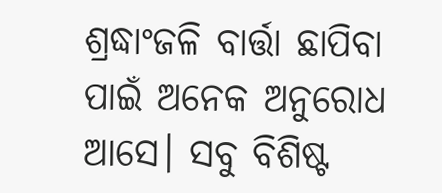ଶ୍ରଦ୍ଧାଂଜଳି ବାର୍ତ୍ତା ଛାପିବା ପାଇଁ ଅନେକ ଅନୁରୋଧ ଆସେ। ସବୁ ବିଶିଷ୍ଟ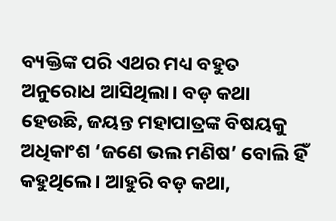ବ୍ୟକ୍ତିଙ୍କ ପରି ଏଥର ମଧ୍ୟ ବହୁତ ଅନୁରୋଧ ଆସିଥିଲା। ବଡ଼ କଥା ହେଉଛି, ଜୟନ୍ତ ମହାପାତ୍ରଙ୍କ ବିଷୟକୁ ଅଧିକାଂଶ ‘ଜଣେ ଭଲ ମଣିଷ’ ବୋଲି ହିଁ କହୁଥିଲେ। ଆହୁରି ବଡ଼ କଥା,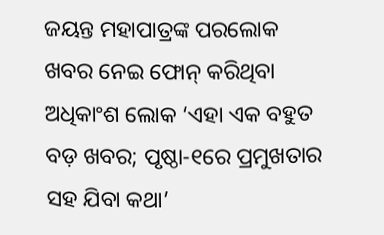ଜୟନ୍ତ ମହାପାତ୍ରଙ୍କ ପରଲୋକ ଖବର ନେଇ ଫୋନ୍ କରିଥିବା ଅଧିକାଂଶ ଲୋକ ‘ଏହା ଏକ ବହୁତ ବଡ଼ ଖବର; ପୃଷ୍ଠା-୧ରେ ପ୍ରମୁଖତାର ସହ ଯିବା କଥା’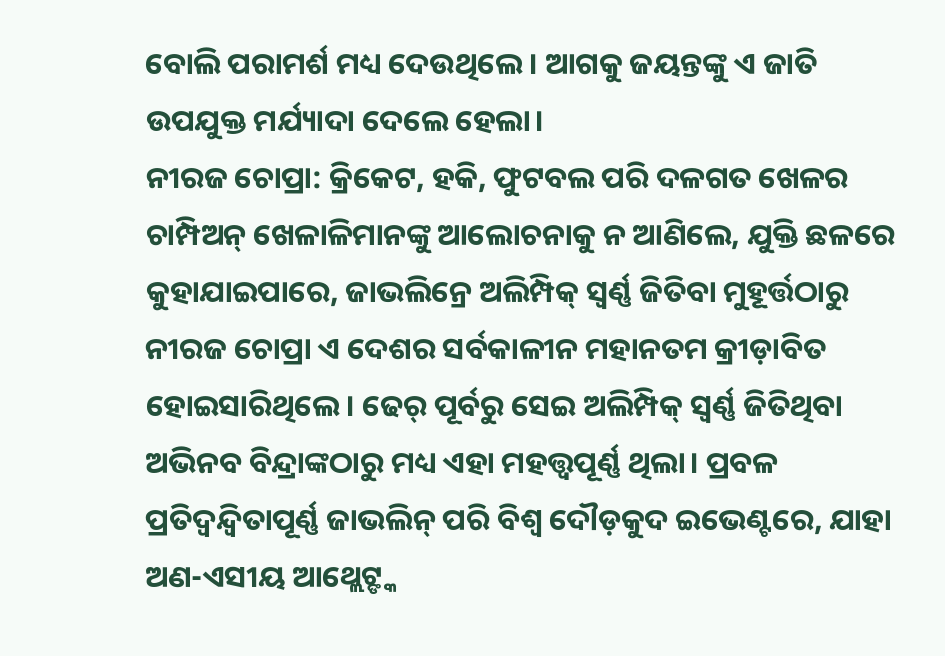ବୋଲି ପରାମର୍ଶ ମଧ୍ୟ ଦେଉଥିଲେ। ଆଗକୁ ଜୟନ୍ତଙ୍କୁ ଏ ଜାତି ଉପଯୁକ୍ତ ମର୍ଯ୍ୟାଦା ଦେଲେ ହେଲା।
ନୀରଜ ଚୋପ୍ରା: କ୍ରିକେଟ, ହକି, ଫୁଟବଲ ପରି ଦଳଗତ ଖେଳର ଚାମ୍ପିଅନ୍ ଖେଳାଳିମାନଙ୍କୁ ଆଲୋଚନାକୁ ନ ଆଣିଲେ, ଯୁକ୍ତି ଛଳରେ କୁହାଯାଇପାରେ, ଜାଭଲିନ୍ରେ ଅଲିମ୍ପିକ୍ ସ୍ବର୍ଣ୍ଣ ଜିତିବା ମୁହୂର୍ତ୍ତଠାରୁ ନୀରଜ ଚୋପ୍ରା ଏ ଦେଶର ସର୍ବକାଳୀନ ମହାନତମ କ୍ରୀଡ଼ାବିତ ହୋଇସାରିଥିଲେ। ଢେର୍ ପୂର୍ବରୁ ସେଇ ଅଲିମ୍ପିକ୍ ସ୍ବର୍ଣ୍ଣ ଜିତିଥିବା ଅଭିନବ ବିନ୍ଦ୍ରାଙ୍କଠାରୁ ମଧ୍ୟ ଏହା ମହତ୍ତ୍ବପୂର୍ଣ୍ଣ ଥିଲା। ପ୍ରବଳ ପ୍ରତିଦ୍ବନ୍ଦ୍ବିତାପୂର୍ଣ୍ଣ ଜାଭଲିନ୍ ପରି ବିଶ୍ବ ଦୌଡ଼କୁଦ ଇଭେଣ୍ଟରେ, ଯାହା ଅଣ-ଏସୀୟ ଆଥ୍ଲେଟ୍ଙ୍କ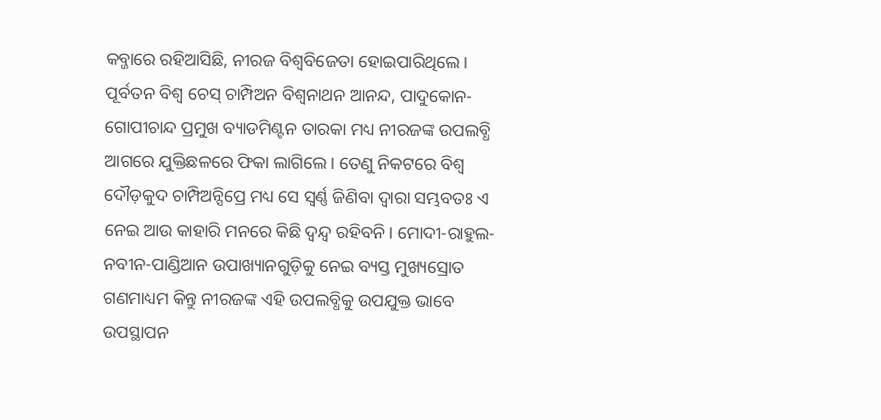କବ୍ଜାରେ ରହିଆସିଛି, ନୀରଜ ବିଶ୍ବବିଜେତା ହୋଇପାରିଥିଲେ। ପୂର୍ବତନ ବିଶ୍ବ ଚେସ୍ ଚାମ୍ପିଅନ ବିଶ୍ବନାଥନ ଆନନ୍ଦ, ପାଦୁକୋନ-ଗୋପୀଚାନ୍ଦ ପ୍ରମୁଖ ବ୍ୟାଡମିଣ୍ଟନ ତାରକା ମଧ୍ୟ ନୀରଜଙ୍କ ଉପଲବ୍ଧି ଆଗରେ ଯୁକ୍ତିଛଳରେ ଫିକା ଲାଗିଲେ। ତେଣୁ ନିକଟରେ ବିଶ୍ବ ଦୌଡ଼କୁଦ ଚାମ୍ପିଅନ୍ସିପ୍ରେ ମଧ୍ୟ ସେ ସ୍ବର୍ଣ୍ଣ ଜିଣିବା ଦ୍ବାରା ସମ୍ଭବତଃ ଏ ନେଇ ଆଉ କାହାରି ମନରେ କିଛି ଦ୍ବନ୍ଦ୍ବ ରହିବନି। ମୋଦୀ-ରାହୁଲ-ନବୀନ-ପାଣ୍ଡିଆନ ଉପାଖ୍ୟାନଗୁଡ଼ିକୁ ନେଇ ବ୍ୟସ୍ତ ମୁଖ୍ୟସ୍ରୋତ ଗଣମାଧ୍ୟମ କିନ୍ତୁ ନୀରଜଙ୍କ ଏହି ଉପଲବ୍ଧିକୁ ଉପଯୁକ୍ତ ଭାବେ ଉପସ୍ଥାପନ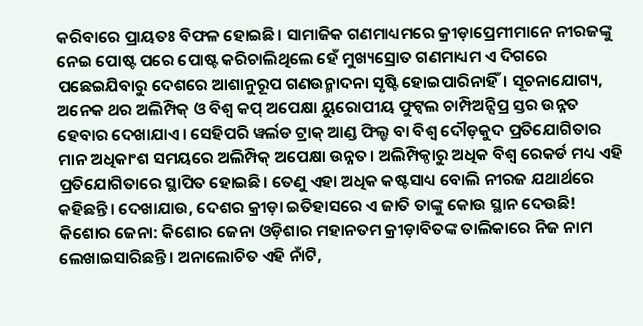କରିବାରେ ପ୍ରାୟତଃ ବିଫଳ ହୋଇଛି। ସାମାଜିକ ଗଣମାଧ୍ୟମରେ କ୍ରୀଡ଼ାପ୍ରେମୀମାନେ ନୀରଜଙ୍କୁ ନେଇ ପୋଷ୍ଟ ପରେ ପୋଷ୍ଟ କରିଚାଲିଥିଲେ ହେଁ ମୁଖ୍ୟସ୍ରୋତ ଗଣମାଧ୍ୟମ ଏ ଦିଗରେ ପଛେଇଯିବାରୁ ଦେଶରେ ଆଶାନୁରୂପ ଗଣଉନ୍ମାଦନା ସୃଷ୍ଟି ହୋଇପାରିନାହିଁ। ସୂଚନାଯୋଗ୍ୟ, ଅନେକ ଥର ଅଲିମ୍ପିକ୍ ଓ ବିଶ୍ବ କପ୍ ଅପେକ୍ଷା ୟୁରୋପୀୟ ଫୁଟ୍ବଲ ଚାମ୍ପିଅନ୍ସିପ୍ର ସ୍ତର ଉନ୍ନତ ହେବାର ଦେଖାଯାଏ। ସେହିପରି ୱର୍ଲଡ ଟ୍ରାକ୍ ଆଣ୍ଡ ଫିଲ୍ଡ ବା ବିଶ୍ବ ଦୌଡ଼କୁଦ ପ୍ରତିଯୋଗିତାର ମାନ ଅଧିକାଂଶ ସମୟରେ ଅଲିମ୍ପିକ୍ ଅପେକ୍ଷା ଉନ୍ନତ। ଅଲିମ୍ପିକ୍ଠାରୁ ଅଧିକ ବିଶ୍ବ ରେକର୍ଡ ମଧ୍ୟ ଏହି ପ୍ରତିଯୋଗିତାରେ ସ୍ଥାପିତ ହୋଇଛି। ତେଣୁ ଏହା ଅଧିକ କଷ୍ଟସାଧ୍ୟ ବୋଲି ନୀରଜ ଯଥାର୍ଥରେ କହିଛନ୍ତି। ଦେଖାଯାଉ, ଦେଶର କ୍ରୀଡ଼ା ଇତିହାସରେ ଏ ଜାତି ତାଙ୍କୁ କୋଉ ସ୍ଥାନ ଦେଉଛି!
କିଶୋର ଜେନା: କିଶୋର ଜେନା ଓଡ଼ିଶାର ମହାନତମ କ୍ରୀଡ଼ାବିତଙ୍କ ତାଲିକାରେ ନିଜ ନାମ ଲେଖାଇସାରିଛନ୍ତି। ଅନାଲୋଚିତ ଏହି ନାଁଟି,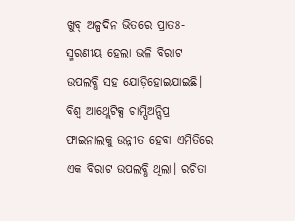ଖୁବ୍ ଅଳ୍ପଦିନ ଭିତରେ ପ୍ରାତଃ-ସ୍ମରଣୀୟ ହେଲା ଭଳି ବିରାଟ ଉପଲବ୍ଧି ସହ ଯୋଡ଼ିହୋଇଯାଇଛି। ବିଶ୍ବ ଆଥ୍ଲେଟିକ୍ସ ଚାମ୍ପିଅନ୍ସିପ୍ର ଫାଇନାଲକୁ ଉନ୍ନୀତ ହେବା ଏମିତିରେ ଏକ ବିରାଟ ଉପଲବ୍ଧି ଥିଲା। ରଚିତା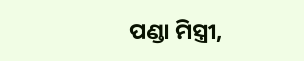ପଣ୍ଡା ମିସ୍ତ୍ରୀ,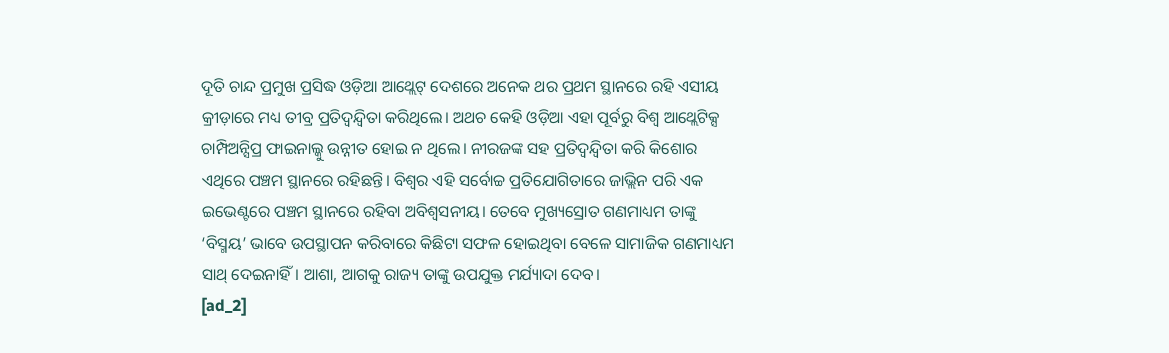ଦୂତି ଚାନ୍ଦ ପ୍ରମୁଖ ପ୍ରସିଦ୍ଧ ଓଡ଼ିଆ ଆଥ୍ଲେଟ୍ ଦେଶରେ ଅନେକ ଥର ପ୍ରଥମ ସ୍ଥାନରେ ରହି ଏସୀୟ କ୍ରୀଡ଼ାରେ ମଧ୍ୟ ତୀବ୍ର ପ୍ରତିଦ୍ବନ୍ଦ୍ବିତା କରିଥିଲେ। ଅଥଚ କେହି ଓଡ଼ିଆ ଏହା ପୂର୍ବରୁ ବିଶ୍ବ ଆଥ୍ଲେଟିକ୍ସ ଚାମ୍ପିଅନ୍ସିପ୍ର ଫାଇନାଲ୍କୁ ଉନ୍ନୀତ ହୋଇ ନ ଥିଲେ। ନୀରଜଙ୍କ ସହ ପ୍ରତିଦ୍ବନ୍ଦ୍ବିତା କରି କିଶୋର ଏଥିରେ ପଞ୍ଚମ ସ୍ଥାନରେ ରହିଛନ୍ତି। ବିଶ୍ବର ଏହି ସର୍ବୋଚ୍ଚ ପ୍ରତିଯୋଗିତାରେ ଜାଭ୍ଲିନ ପରି ଏକ ଇଭେଣ୍ଟରେ ପଞ୍ଚମ ସ୍ଥାନରେ ରହିବା ଅବିଶ୍ବସନୀୟ। ତେବେ ମୁଖ୍ୟସ୍ରୋତ ଗଣମାଧ୍ୟମ ତାଙ୍କୁ ‘ବିସ୍ମୟ’ ଭାବେ ଉପସ୍ଥାପନ କରିବାରେ କିଛିଟା ସଫଳ ହୋଇଥିବା ବେଳେ ସାମାଜିକ ଗଣମାଧ୍ୟମ ସାଥ୍ ଦେଇନାହିଁ। ଆଶା, ଆଗକୁ ରାଜ୍ୟ ତାଙ୍କୁ ଉପଯୁକ୍ତ ମର୍ଯ୍ୟାଦା ଦେବ।
[ad_2]